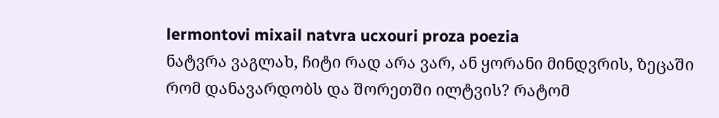lermontovi mixail natvra ucxouri proza poezia
ნატვრა ვაგლახ, ჩიტი რად არა ვარ, ან ყორანი მინდვრის, ზეცაში რომ დანავარდობს და შორეთში ილტვის? რატომ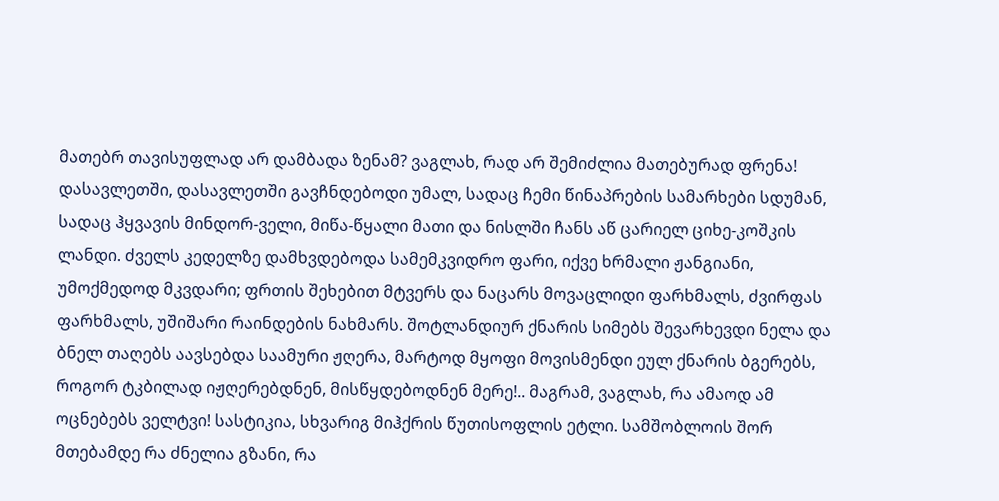მათებრ თავისუფლად არ დამბადა ზენამ? ვაგლახ, რად არ შემიძლია მათებურად ფრენა! დასავლეთში, დასავლეთში გავჩნდებოდი უმალ, სადაც ჩემი წინაპრების სამარხები სდუმან, სადაც ჰყვავის მინდორ-ველი, მიწა-წყალი მათი და ნისლში ჩანს აწ ცარიელ ციხე-კოშკის ლანდი. ძველს კედელზე დამხვდებოდა სამემკვიდრო ფარი, იქვე ხრმალი ჟანგიანი, უმოქმედოდ მკვდარი; ფრთის შეხებით მტვერს და ნაცარს მოვაცლიდი ფარხმალს, ძვირფას ფარხმალს, უშიშარი რაინდების ნახმარს. შოტლანდიურ ქნარის სიმებს შევარხევდი ნელა და ბნელ თაღებს აავსებდა საამური ჟღერა, მარტოდ მყოფი მოვისმენდი ეულ ქნარის ბგერებს, როგორ ტკბილად იჟღერებდნენ, მისწყდებოდნენ მერე!.. მაგრამ, ვაგლახ, რა ამაოდ ამ ოცნებებს ველტვი! სასტიკია, სხვარიგ მიჰქრის წუთისოფლის ეტლი. სამშობლოის შორ მთებამდე რა ძნელია გზანი, რა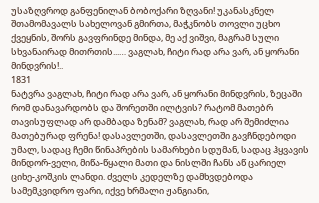უსაზღვროდ განფენილან ბობოქარი ზღვანი! უკანასკნელ შთამომავალს სახელოვან გმირთა, მაჭკნობს თოვლი უცხო ქვეყნის, შორს გავფრინდე მინდა, მე აქ ვიშვი, მაგრამ სული სხვანაირად მითრთის...… ვაგლახ, ჩიტი რად არა ვარ, ან ყორანი მინდვრის!..
1831
ნატვრა ვაგლახ, ჩიტი რად არა ვარ, ან ყორანი მინდვრის, ზეცაში რომ დანავარდობს და შორეთში ილტვის? რატომ მათებრ თავისუფლად არ დამბადა ზენამ? ვაგლახ, რად არ შემიძლია მათებურად ფრენა! დასავლეთში, დასავლეთში გავჩნდებოდი უმალ, სადაც ჩემი წინაპრების სამარხები სდუმან, სადაც ჰყვავის მინდორ-ველი, მიწა-წყალი მათი და ნისლში ჩანს აწ ცარიელ ციხე-კოშკის ლანდი. ძველს კედელზე დამხვდებოდა სამემკვიდრო ფარი, იქვე ხრმალი ჟანგიანი,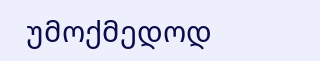უმოქმედოდ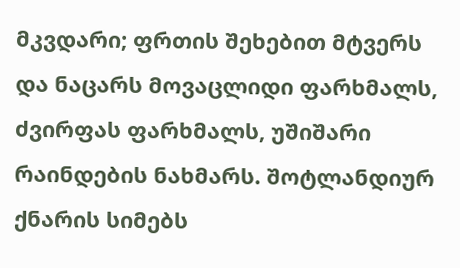მკვდარი; ფრთის შეხებით მტვერს და ნაცარს მოვაცლიდი ფარხმალს, ძვირფას ფარხმალს, უშიშარი რაინდების ნახმარს. შოტლანდიურ ქნარის სიმებს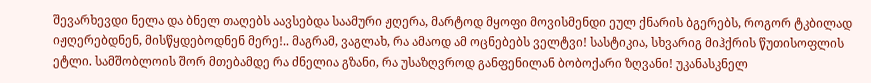შევარხევდი ნელა და ბნელ თაღებს აავსებდა საამური ჟღერა, მარტოდ მყოფი მოვისმენდი ეულ ქნარის ბგერებს, როგორ ტკბილად იჟღერებდნენ, მისწყდებოდნენ მერე!.. მაგრამ, ვაგლახ, რა ამაოდ ამ ოცნებებს ველტვი! სასტიკია, სხვარიგ მიჰქრის წუთისოფლის ეტლი. სამშობლოის შორ მთებამდე რა ძნელია გზანი, რა უსაზღვროდ განფენილან ბობოქარი ზღვანი! უკანასკნელ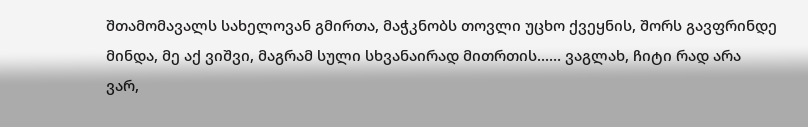შთამომავალს სახელოვან გმირთა, მაჭკნობს თოვლი უცხო ქვეყნის, შორს გავფრინდე მინდა, მე აქ ვიშვი, მაგრამ სული სხვანაირად მითრთის...… ვაგლახ, ჩიტი რად არა ვარ,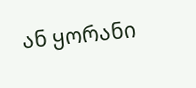ან ყორანი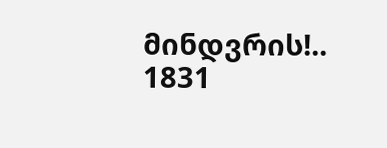მინდვრის!..
1831